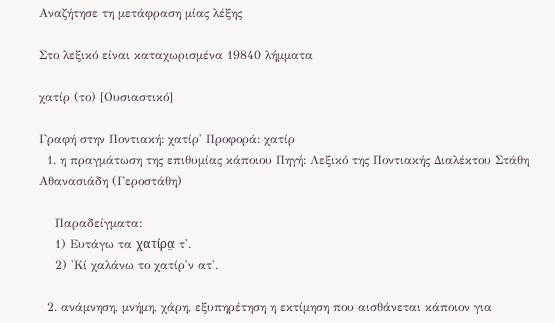Αναζήτησε τη μετάφραση μίας λέξης

Στο λεξικό είναι καταχωρισμένα 19840 λήμματα

χατίρ (το) [Ουσιαστικό]

Γραφή στην Ποντιακή: χατίρ' Προφορά: χατίρ
  1. η πραγμάτωση της επιθυμίας κάποιου Πηγή: Λεξικό της Ποντιακής Διαλέκτου Στάθη Αθανασιάδη (Γεροστάθη)

    Παραδείγματα:
    1) Ευτάγω τα χατίρα̤ τ'.
    2) 'Κί χαλάνω το χατίρ'ν ατ'.

  2. ανάμνηση, μνήμη, χάρη, εξυπηρέτηση η εκτίμηση που αισθάνεται κάποιον για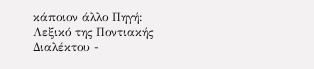κάποιον άλλο Πηγή: Λεξικό της Ποντιακής Διαλέκτου -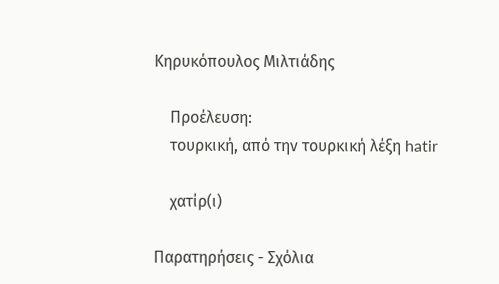Κηρυκόπουλος Μιλτιάδης

    Προέλευση:
    τουρκική, από την τουρκική λέξη hatir

    χατίρ(ι)

Παρατηρήσεις - Σχόλια